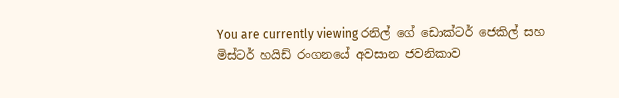You are currently viewing රනිල් ගේ ඩොක්ටර් ජෙකිල් සහ මිස්ටර් හයිඩ් රංගනයේ අවසාන ජවනිකාව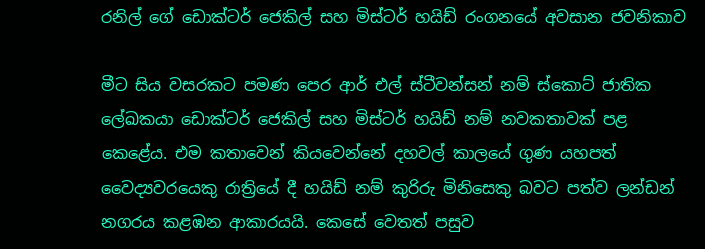රනිල් ගේ ඩොක්ටර් ජෙකිල් සහ මිස්ටර් හයිඩ් රංගනයේ අවසාන ජවනිකාව

මීට සිය වසරකට පමණ පෙර ආර් එල් ස්ටීවන්සන් නම් ස්කොට් ජාතික ලේඛකයා ඩොක්ටර් ජෙකිල් සහ මිස්ටර් හයිඩ් නම් නවකතාවක් පළ කෙළේය. එම කතාවෙන් කියවෙන්නේ දහවල් කාලයේ ගුණ යහපත් වෛද්‍යවරයෙකු රාත්‍රියේ දී හයිඩ් නම් කුරිරු මිනිසෙකු බවට පත්ව ලන්ඩන් නගරය කළඹන ආකාරයයි. කෙසේ වෙතත් පසුව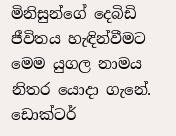මිනිසුන්ගේ දෙබිඩි ජීවිතය හැඳින්වීමට මෙම යුගල නාමය නිතර යොදා ගැනේ. ඩොක්ටර්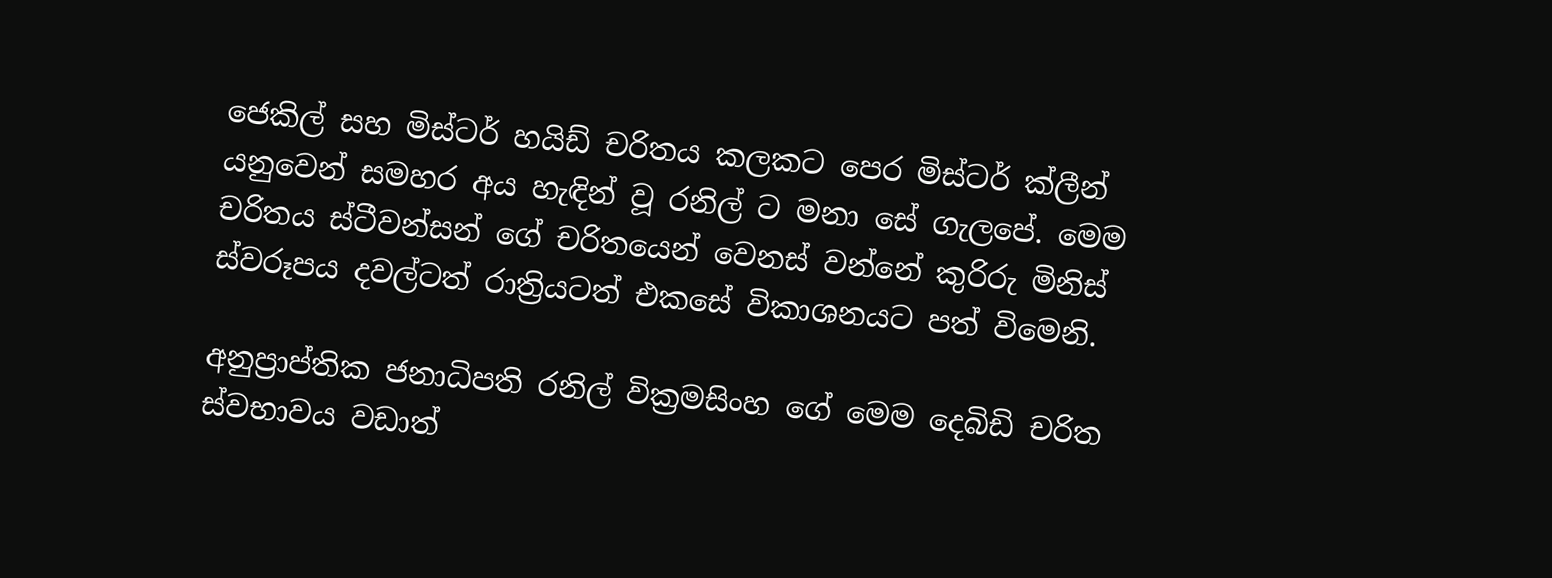ජෙකිල් සහ මිස්ටර් හයිඩ් චරිතය කලකට පෙර මිස්ටර් ක්ලීන් යනුවෙන් සමහර අය හැඳින් වූ රනිල් ට මනා සේ ගැලපේ. මෙම චරිතය ස්ටීවන්සන් ගේ චරිතයෙන් වෙනස් වන්නේ කුරිරු මිනිස් ස්වරූපය දවල්ටත් රාත්‍රියටත් එකසේ විකාශනයට පත් විමෙනි.

අනුප්‍රාප්තික ජනාධිපති රනිල් වික්‍රමසිංහ ගේ මෙම දෙබිඩි චරිත ස්වභාවය වඩාත්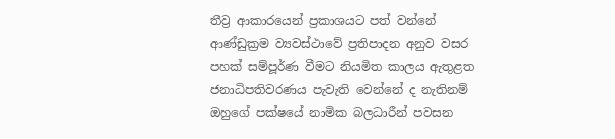තීව්‍ර ආකාරයෙන් ප්‍රකාශයට පත් වන්නේ ආණ්ඩුක්‍රම ව්‍යවස්ථාවේ ප්‍රතිපාදන අනුව වසර පහක් සම්පූර්ණ වීමට නියමිත කාලය ඇතුළත ජනාධිපතිවරණය පැවැති වෙන්නේ ද නැතිනම් ඔහුගේ පක්ෂයේ නාමික බලධාරීන් පවසන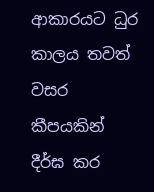ආකාරයට ධුර කාලය තවත් වසර කීපයකින් දීර්ඝ කර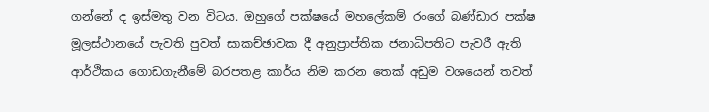ගන්නේ ද ඉස්මතු වන විටය. ඔහුගේ පක්ෂයේ මහලේකම් රංගේ බණ්ඩාර පක්ෂ මූලස්ථානයේ පැවති පුවත් සාකච්ඡාවක දී අනුප්‍රාප්තික ජනාධිපතිට පැවරී ඇති ආර්ථිකය ගොඩගැනීමේ බරපතළ කාර්ය නිම කරන තෙක් අඩුම වශයෙන් තවත්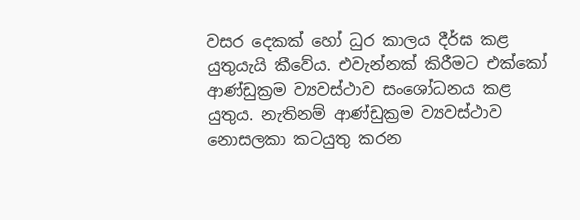වසර දෙකක් හෝ ධුර කාලය දීර්ඝ කළ යුතුයැයි කීවේය. එවැන්නක් කිරීමට එක්කෝ ආණ්ඩුක්‍රම ව්‍යවස්ථාව සංශෝධනය කළ යුතුය. නැතිනම් ආණ්ඩුක්‍රම ව්‍යවස්ථාව නොසලකා කටයුතු කරන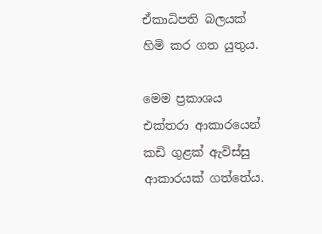ඒකාධිපති බලයක් හිමි කර ගත යුතුය.

මෙම ප්‍රකාශය එක්තරා ආකාරයෙන් කඩි ගුළක් ඇවිස්සු ආකාරයක් ගත්තේය.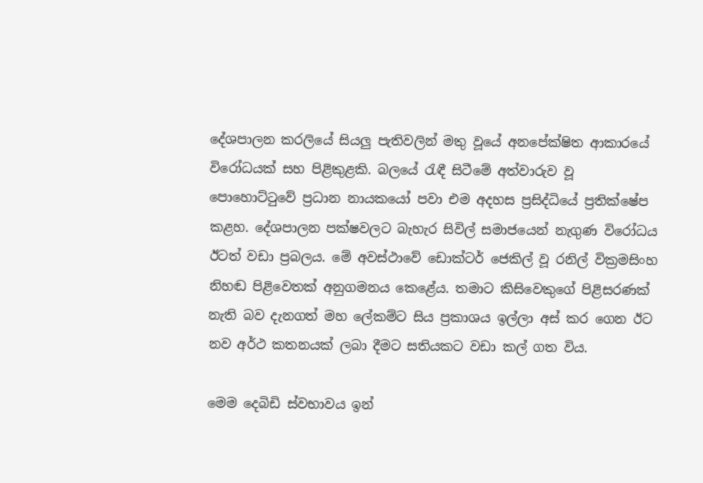දේශපාලන කරලියේ සියලු පැතිවලින් මතු වූයේ අනපේක්ෂිත ආකාරයේ විරෝධයක් සහ පිළිකුළකි. බලයේ රැඳී සිටීමේ අත්වාරුව වූ පොහොට්ටුවේ ප්‍රධාන නායකයෝ පවා එම අදහස ප්‍රසිද්ධියේ ප්‍රතික්ෂේප කළහ. දේශපාලන පක්ෂවලට බැහැර සිවිල් සමාජයෙන් නැගුණ විරෝධය ඊටත් වඩා ප්‍රබලය. මේ අවස්ථාවේ ඩොක්ටර් ජෙකිල් වූ රනිල් වික්‍රමසිංහ නිහඬ පිළිවෙතක් අනුගමනය කෙළේය. තමාට කිසිවෙකුගේ පිළිසරණක් නැති බව දැනගත් මහ ලේකම්ට සිය ප්‍රකාශය ඉල්ලා අස් කර ගෙන ඊට නව අර්ථ කතනයක් ලබා දීමට සතියකට වඩා කල් ගත විය.

මෙම දෙබිඩි ස්වභාවය ඉන්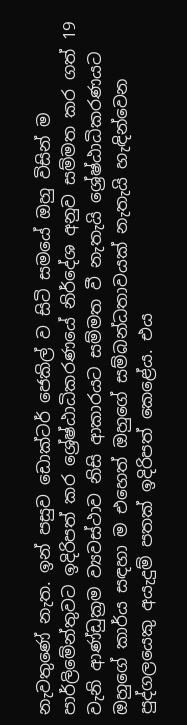නැවතුණේ නැත. ඉන් පසුව ඩොක්ටර් ජෙකිල් ව සිටි සමයේ ඔහු විසින් ම පාර්ලිමේන්තුවට ඉදිරිපත් කර ශ්‍රේෂ්ඨාධිකරණයේ නිර්දේශ අනුව සම්මත කර ගත් 19 වැනි ආණ්ඩුක්‍රම ව්‍යවස්ථාව නිසි ආකාරයට සම්මත වී නැතැයි ශ්‍රේෂ්ඨාධිකරණයට ඔහුගේ කාර්ය සඳහා ම එහෙත් ඔහුගේ සම්බන්ධතාවයක් නැතැයි හැඳින්වෙන පුද්ගලයෙකු අයැදුම් පතක් ඉදිරිපත් කෙළේය. එය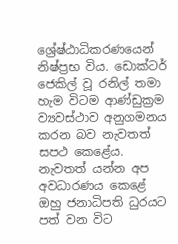ශ්‍රේෂ්ඨාධිකරණයෙන් නිෂ්ප්‍රභ විය. ඩොක්ටර් ජෙකිල් වූ රනිල් තමා හැම විටම ආණ්ඩුක්‍රම ව්‍යවස්ථාව අනුගමනය කරන බව නැවතත් සපථ කෙළේය. නැවතත් යන්න අප අවධාරණය කෙළේ ඔහු ජනාධිපති ධුරයට පත් වන විට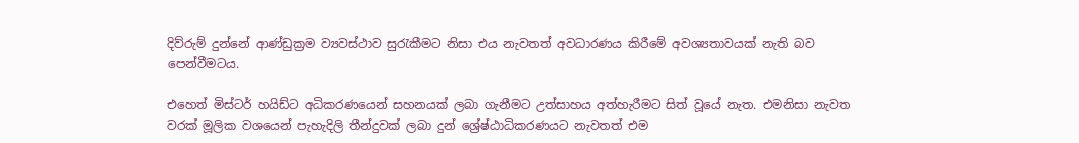දිව්රුම් දුන්නේ ආණ්ඩුක්‍රම ව්‍යවස්ථාව සුරැකීමට නිසා එය නැවතත් අවධාරණය කිරීමේ අවශ්‍යතාවයක් නැති බව පෙන්වීමටය.

එහෙත් මිස්ටර් හයිඩ්ට අධිකරණයෙන් සහනයක් ලබා ගැනීමට උත්සාහය අත්හැරීමට සිත් වූයේ නැත. එමනිසා නැවත වරක් මූලික වශයෙන් පැහැදිලි තීන්දුවක් ලබා දුන් ශ්‍රේෂ්ඨාධිකරණයට නැවතත් එම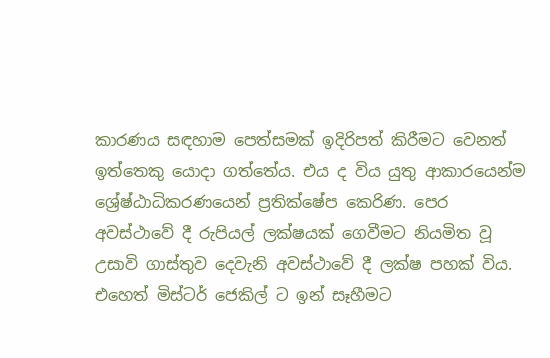කාරණය සඳහාම පෙත්සමක් ඉදිරිපත් කිරීමට වෙනත් ඉත්තෙකු යොදා ගත්තේය. එය ද විය යුතු ආකාරයෙන්ම ශ්‍රේෂ්ඨාධිකරණයෙන් ප්‍රතික්ෂේප කෙරිණ. පෙර අවස්ථාවේ දී රුපියල් ලක්ෂයක් ගෙවීමට නියමිත වූ උසාවි ගාස්තුව දෙවැනි අවස්ථාවේ දී ලක්ෂ පහක් විය. එහෙත් මිස්ටර් ජෙකිල් ට ඉන් සෑහීමට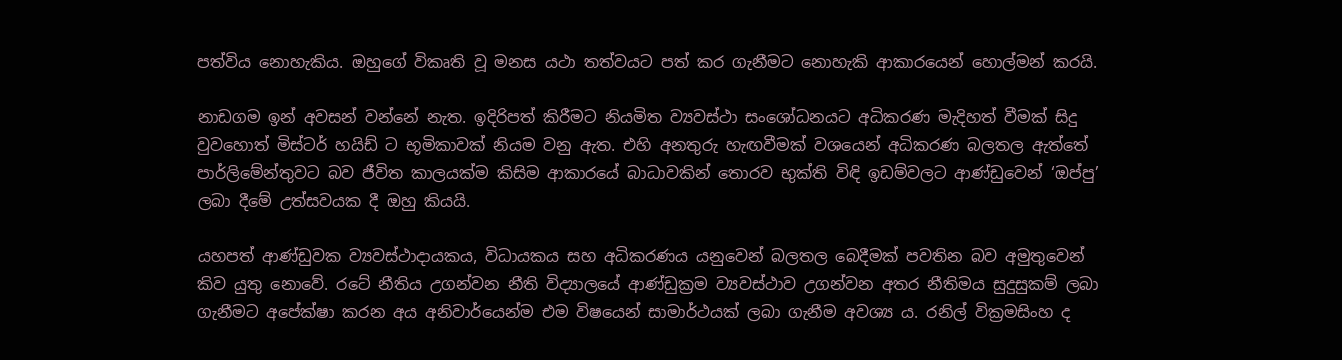පත්විය නොහැකිය. ඔහුගේ විකෘති වූ මනස යථා තත්වයට පත් කර ගැනීමට නොහැකි ආකාරයෙන් හොල්මන් කරයි.

නාඩගම ඉන් අවසන් වන්නේ නැත. ඉදිරිපත් කිරීමට නියමිත ව්‍යවස්ථා සංශෝධනයට අධිකරණ මැදිහත් වීමක් සිදු වුවහොත් මිස්ටර් හයිඩ් ට භූමිකාවක් නියම වනු ඇත. එහි අනතුරු හැඟවීමක් වශයෙන් අධිකරණ බලතල ඇත්තේ පාර්ලිමේන්තුවට බව ජීවිත කාලයක්ම කිසිම ආකාරයේ බාධාවකින් තොරව භුක්ති විඳි ඉඩම්වලට ආණ්ඩුවෙන් ‘ඔප්පු’ ලබා දීමේ උත්සවයක දී ඔහු කියයි.

යහපත් ආණ්ඩුවක ව්‍යවස්ථාදායකය, විධායකය සහ අධිකරණය යනුවෙන් බලතල බෙදීමක් පවතින බව අමුතුවෙන් කිව යුතු නොවේ. රටේ නීතිය උගන්වන නීති විද්‍යාලයේ ආණ්ඩුක්‍රම ව්‍යවස්ථාව උගන්වන අතර නීතිමය සුදුසුකම් ලබා ගැනීමට අපේක්ෂා කරන අය අනිවාර්යෙන්ම එම විෂයෙන් සාමාර්ථයක් ලබා ගැනීම අවශ්‍ය ය. රනිල් වික්‍රමසිංහ ද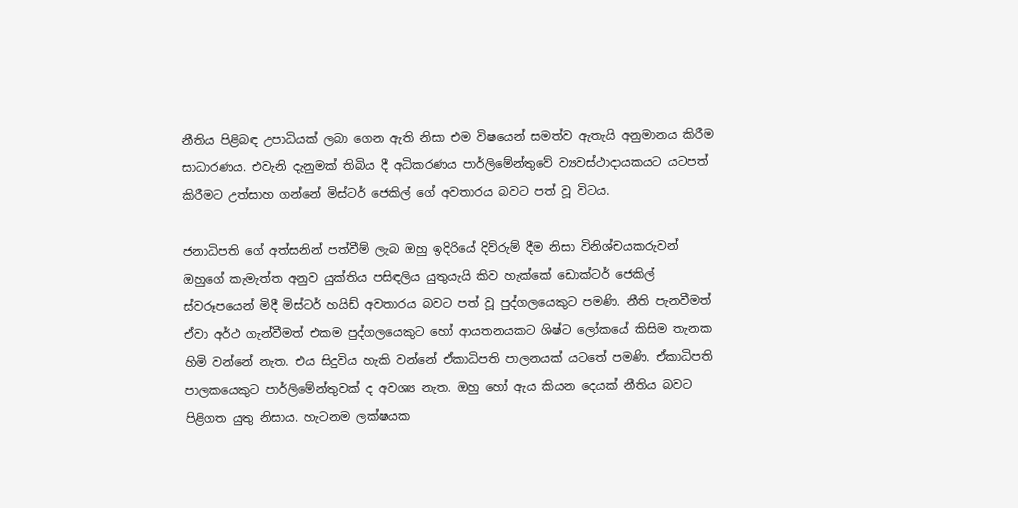නීතිය පිළිබඳ උපාධියක් ලබා ගෙන ඇති නිසා එම විෂයෙන් සමත්ව ඇතැයි අනුමානය කිරීම සාධාරණය. එවැනි දැනුමක් තිබිය දී අධිකරණය පාර්ලිමේන්තුවේ ව්‍යවස්ථාදායකයට යටපත් කිරීමට උත්සාහ ගන්නේ මිස්ටර් ජෙකිල් ගේ අවතාරය බවට පත් වූ විටය.

ජනාධිපති ගේ අත්සනින් පත්වීම් ලැබ ඔහු ඉදිරියේ දිව්රුම් දීම නිසා විනිශ්චයකරුවන් ඔහුගේ කැමැත්ත අනුව යුක්තිය පසිඳලිය යුතුයැයි කිව හැක්කේ ඩොක්ටර් ජෙකිල් ස්වරූපයෙන් මිදී මිස්ටර් හයිඩ් අවතාරය බවට පත් වූ පුද්ගලයෙකුට පමණි. නීති පැනවීමත් ඒවා අර්ථ ගැන්වීමත් එකම පුද්ගලයෙකුට හෝ ආයතනයකට ශිෂ්ට ලෝකයේ කිසිම තැනක හිමි වන්නේ නැත. එය සිදුවිය හැකි වන්නේ ඒකාධිපති පාලනයක් යටතේ පමණි. ඒකාධිපති පාලකයෙකුට පාර්ලිමේන්තුවක් ද අවශ්‍ය නැත. ඔහු හෝ ඇය කියන දෙයක් නීතිය බවට පිළිගත යුතු නිසාය. හැටනම ලක්ෂයක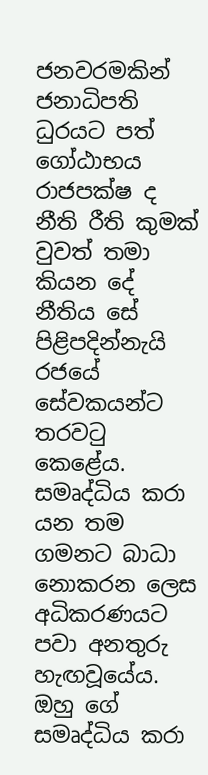ජනවරමකින් ජනාධිපති ධුරයට පත් ගෝඨාභය රාජපක්ෂ ද නීති රීති කුමක් වුවත් තමා කියන දේ නීතිය සේ පිළිපදින්නැයි රජයේ සේවකයන්ට තරවටු කෙළේය. සමෘද්ධිය කරා යන තම ගමනට බාධා නොකරන ලෙස අධිකරණයට පවා අනතුරු හැඟවූයේය. ඔහු ගේ සමෘද්ධිය කරා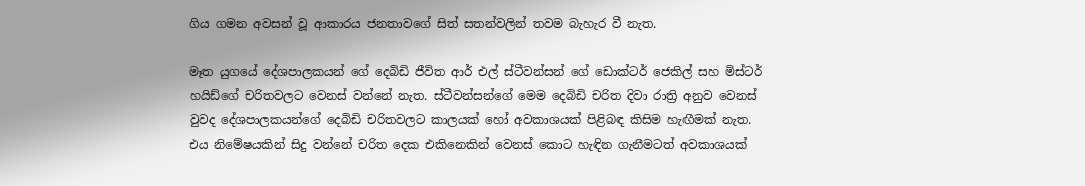ගිය ගමන අවසන් වූ ආකාරය ජනතාවගේ සිත් සතන්වලින් තවම බැහැර වී නැත.

මෑත යුගයේ දේශපාලකයන් ගේ දෙබිඩි ජීවිත ආර් එල් ස්ටීවන්සන් ගේ ඩොක්ටර් ජෙකිල් සහ මිස්ටර් හයිඩ්ගේ චරිතවලට වෙනස් වන්නේ නැත. ස්ටීවන්සන්ගේ මෙම දෙබිඩි චරිත දිවා රාත්‍රි අනුව වෙනස් වුවද දේශපාලකයන්ගේ දෙබිඩි චරිතවලට කාලයක් හෝ අවකාශයක් පිළිබඳ කිසිම හැඟීමක් නැත. එය නිමේෂයකින් සිදු වන්නේ චරිත දෙක එකිනෙකින් වෙනස් කොට හැඳින ගැනීමටත් අවකාශයක්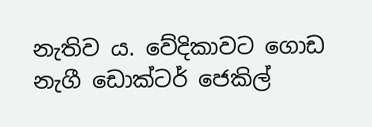නැතිව ය. වේදිකාවට ගොඩ නැගී ඩොක්ටර් ජෙකිල්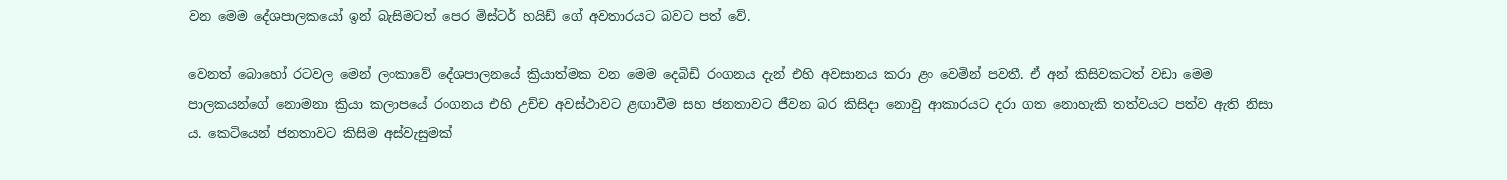වන මෙම දේශපාලකයෝ ඉන් බැසිමටත් පෙර මිස්ටර් හයිඩ් ගේ අවතාරයට බවට පත් වේ.

වෙනත් බොහෝ රටවල මෙන් ලංකාවේ දේශපාලනයේ ක්‍රියාත්මක වන මෙම දෙබිඩි රංගනය දැන් එහි අවසානය කරා ළං වෙමින් පවතී. ඒ අන් කිසිවකටත් වඩා මෙම පාලකයන්ගේ නොමනා ක්‍රියා කලාපයේ රංගනය එහි උච්ච අවස්ථාවට ළඟාවීම සහ ජනතාවට ජීවන බර කිසිදා නොවු ආකාරයට දරා ගත නොහැකි තත්වයට පත්ව ඇති නිසා ය. කෙටියෙන් ජනතාවට කිසිම අස්වැසුමක්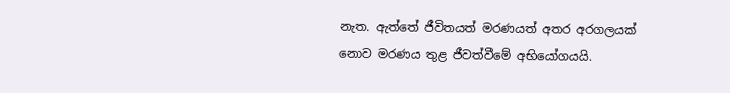නැත. ඇත්තේ ජීවිතයත් මරණයත් අතර අරගලයක් නොව මරණය තුළ ජීවත්වීමේ අභියෝගයයි.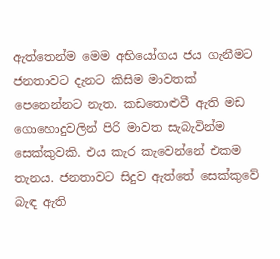ඇත්තෙන්ම මෙම අභියෝගය ජය ගැනීමට ජනතාවට දැනට කිසිම මාවතක් පෙනෙන්නට නැත. කඩතොළුවී ඇති මඩ ගොහොදුවලින් පිරි මාවත සැබැවින්ම සෙක්කුවකි. එය කැර කැවෙන්නේ එකම තැනය. ජනතාවට සිදුව ඇත්තේ සෙක්කුවේ බැඳ ඇති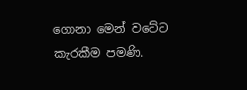ගොනා මෙන් වටේට කැරකීම පමණි.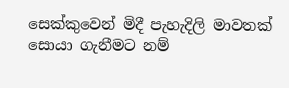සෙක්කුවෙන් මිදී පැහැදිලි මාවතක් සොයා ගැනීමට නම්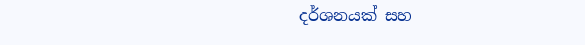දර්ශනයක් සහ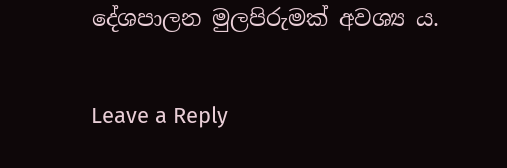දේශපාලන මුලපිරුමක් අවශ්‍ය ය.

Leave a Reply